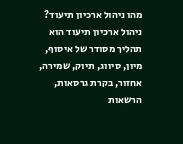מהו ניהול ארכיון תיעוד?
ניהול ארכיון תיעוד הוא תהליך מסודר של איסוף, מיון, סיווג, תיוק, שמירה, אחזור, בקרת גרסאות, הרשאות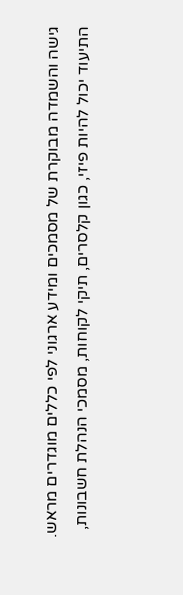גישה והשמדה מבוקרת של מסמכים ומידע ארגוני לפי כללים מוגדרים מראש.
התיעוד יכול להיות פיזי, כגון קלסרים, תיקי לקוחות, מסמכי הנהלת חשבונות,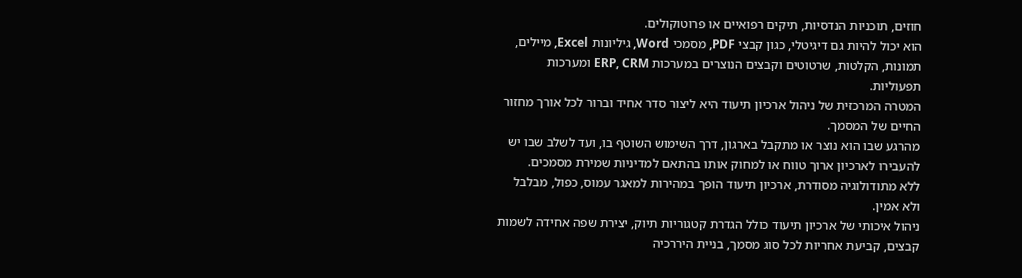חוזים, תוכניות הנדסיות, תיקים רפואיים או פרוטוקולים.
הוא יכול להיות גם דיגיטלי, כגון קבצי PDF, מסמכי Word, גיליונות Excel, מיילים, תמונות, הקלטות, שרטוטים וקבצים הנוצרים במערכות ERP, CRM ומערכות תפעוליות.
המטרה המרכזית של ניהול ארכיון תיעוד היא ליצור סדר אחיד וברור לכל אורך מחזור החיים של המסמך.
מהרגע שבו הוא נוצר או מתקבל בארגון, דרך השימוש השוטף בו, ועד לשלב שבו יש להעבירו לארכיון ארוך טווח או למחוק אותו בהתאם למדיניות שמירת מסמכים.
ללא מתודולוגיה מסודרת, ארכיון תיעוד הופך במהירות למאגר עמוס, כפול, מבלבל ולא אמין.
ניהול איכותי של ארכיון תיעוד כולל הגדרת קטגוריות תיוק, יצירת שפה אחידה לשמות קבצים, קביעת אחריות לכל סוג מסמך, בניית היררכיה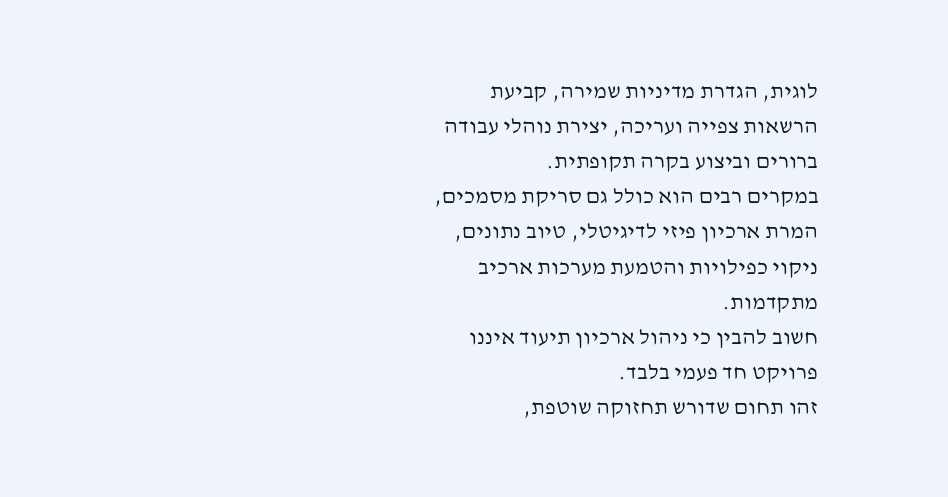לוגית, הגדרת מדיניות שמירה, קביעת הרשאות צפייה ועריכה, יצירת נוהלי עבודה ברורים וביצוע בקרה תקופתית.
במקרים רבים הוא כולל גם סריקת מסמכים, המרת ארכיון פיזי לדיגיטלי, טיוב נתונים, ניקוי כפילויות והטמעת מערכות ארכיב מתקדמות.
חשוב להבין כי ניהול ארכיון תיעוד איננו פרויקט חד פעמי בלבד.
זהו תחום שדורש תחזוקה שוטפת,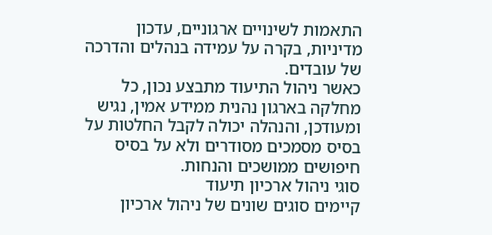התאמות לשינויים ארגוניים, עדכון מדיניות, בקרה על עמידה בנהלים והדרכה של עובדים.
כאשר ניהול התיעוד מתבצע נכון, כל מחלקה בארגון נהנית ממידע אמין, נגיש ומעודכן, והנהלה יכולה לקבל החלטות על בסיס מסמכים מסודרים ולא על בסיס חיפושים ממושכים והנחות.
סוגי ניהול ארכיון תיעוד
קיימים סוגים שונים של ניהול ארכיון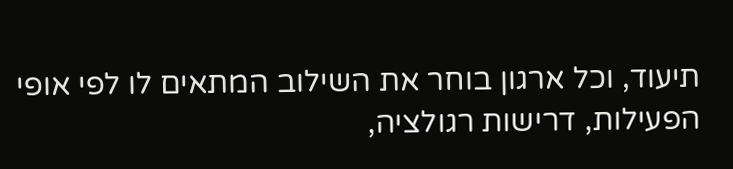תיעוד, וכל ארגון בוחר את השילוב המתאים לו לפי אופי הפעילות, דרישות רגולציה,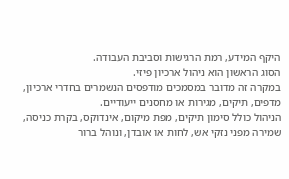היקף המידע, רמת הרגישות וסביבת העבודה.
הסוג הראשון הוא ניהול ארכיון פיזי.
במקרה זה מדובר במסמכים מודפסים הנשמרים בחדרי ארכיון, מדפים, תיקים, מגירות או מחסנים ייעודיים.
הניהול כולל סימון תיקים, מפת מיקום, אינדוקס, בקרת כניסה, שמירה מפני נזקי אש, לחות או אובדן, ונוהל ברור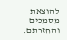להוצאת מסמכים והחזרתם.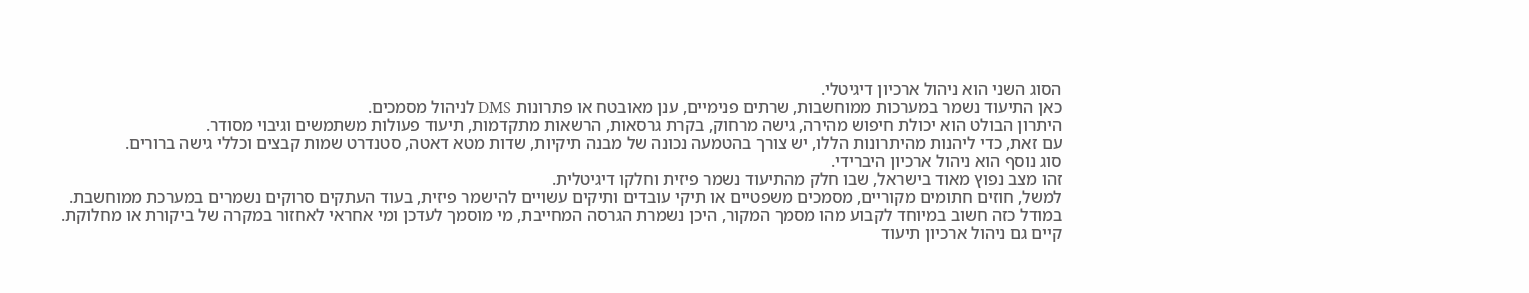הסוג השני הוא ניהול ארכיון דיגיטלי.
כאן התיעוד נשמר במערכות ממוחשבות, שרתים פנימיים, ענן מאובטח או פתרונות DMS לניהול מסמכים.
היתרון הבולט הוא יכולת חיפוש מהירה, גישה מרחוק, בקרת גרסאות, הרשאות מתקדמות, תיעוד פעולות משתמשים וגיבוי מסודר.
עם זאת, כדי ליהנות מהיתרונות הללו, יש צורך בהטמעה נכונה של מבנה תיקיות, שדות מטא דאטה, סטנדרט שמות קבצים וכללי גישה ברורים.
סוג נוסף הוא ניהול ארכיון היברידי.
זהו מצב נפוץ מאוד בישראל, שבו חלק מהתיעוד נשמר פיזית וחלקו דיגיטלית.
למשל, חוזים חתומים מקוריים, מסמכים משפטיים או תיקי עובדים ותיקים עשויים להישמר פיזית, בעוד העתקים סרוקים נשמרים במערכת ממוחשבת.
במודל כזה חשוב במיוחד לקבוע מהו מסמך המקור, היכן נשמרת הגרסה המחייבת, מי מוסמך לעדכן ומי אחראי לאחזור במקרה של ביקורת או מחלוקת.
קיים גם ניהול ארכיון תיעוד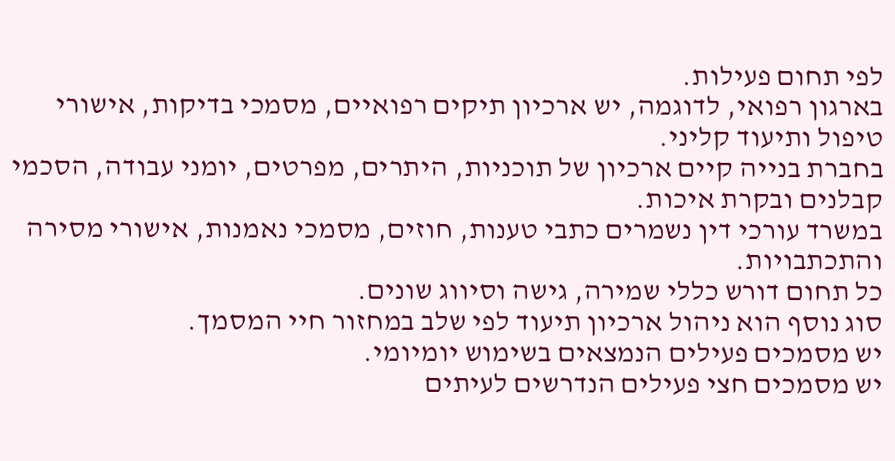לפי תחום פעילות.
בארגון רפואי, לדוגמה, יש ארכיון תיקים רפואיים, מסמכי בדיקות, אישורי טיפול ותיעוד קליני.
בחברת בנייה קיים ארכיון של תוכניות, היתרים, מפרטים, יומני עבודה, הסכמי קבלנים ובקרת איכות.
במשרד עורכי דין נשמרים כתבי טענות, חוזים, מסמכי נאמנות, אישורי מסירה והתכתבויות.
כל תחום דורש כללי שמירה, גישה וסיווג שונים.
סוג נוסף הוא ניהול ארכיון תיעוד לפי שלב במחזור חיי המסמך.
יש מסמכים פעילים הנמצאים בשימוש יומיומי.
יש מסמכים חצי פעילים הנדרשים לעיתים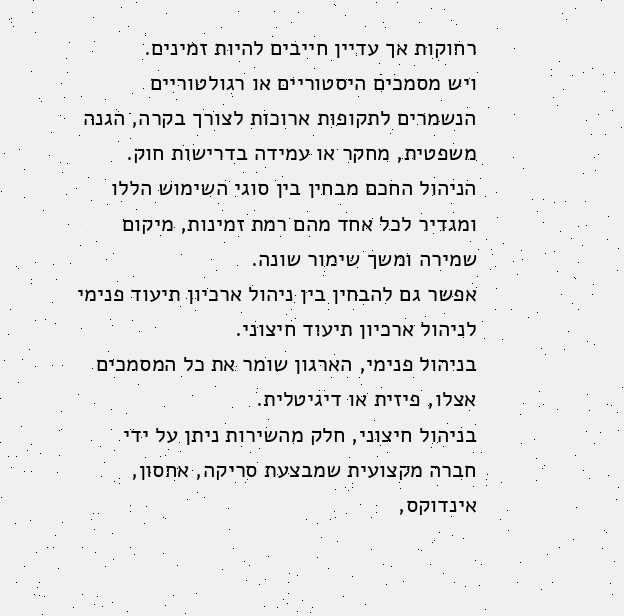רחוקות אך עדיין חייבים להיות זמינים.
ויש מסמכים היסטוריים או רגולטוריים הנשמרים לתקופות ארוכות לצורך בקרה, הגנה משפטית, מחקר או עמידה בדרישות חוק.
הניהול החכם מבחין בין סוגי השימוש הללו ומגדיר לכל אחד מהם רמת זמינות, מיקום שמירה ומשך שימור שונה.
אפשר גם להבחין בין ניהול ארכיון תיעוד פנימי לניהול ארכיון תיעוד חיצוני.
בניהול פנימי, הארגון שומר את כל המסמכים אצלו, פיזית או דיגיטלית.
בניהול חיצוני, חלק מהשירות ניתן על ידי חברה מקצועית שמבצעת סריקה, אחסון, אינדוקס,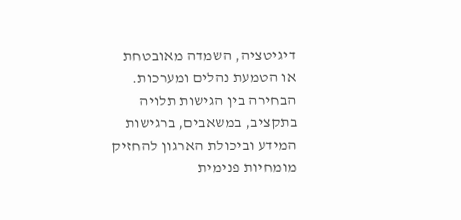דיגיטציה, השמדה מאובטחת או הטמעת נהלים ומערכות.
הבחירה בין הגישות תלויה בתקציב, במשאבים, ברגישות המידע וביכולת הארגון להחזיק מומחיות פנימית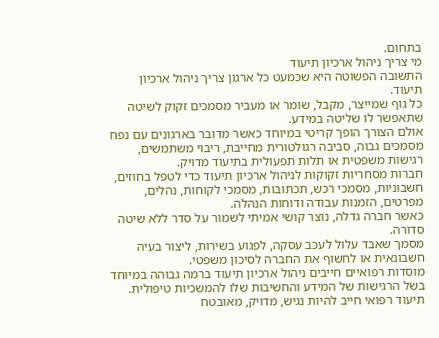בתחום.
מי צריך ניהול ארכיון תיעוד
התשובה הפשוטה היא שכמעט כל ארגון צריך ניהול ארכיון תיעוד.
כל גוף שמייצר, מקבל, שומר או מעביר מסמכים זקוק לשיטה שתאפשר לו שליטה במידע.
אולם הצורך הופך קריטי במיוחד כאשר מדובר בארגונים עם נפח מסמכים גבוה, סביבה רגולטורית מחייבת, ריבוי משתמשים, רגישות משפטית או תלות תפעולית בתיעוד מדויק.
חברות מסחריות זקוקות לניהול ארכיון תיעוד כדי לטפל בחוזים, חשבוניות, מסמכי רכש, תכתובות, מסמכי לקוחות, נהלים, מפרטים, הזמנות עבודה ודוחות הנהלה.
כאשר חברה גדלה, נוצר קושי אמיתי לשמור על סדר ללא שיטה סדורה.
מסמך שאבד עלול לעכב עסקה, לפגוע בשירות, ליצור בעיה חשבונאית או לחשוף את החברה לסיכון משפטי.
מוסדות רפואיים חייבים ניהול ארכיון תיעוד ברמה גבוהה במיוחד בשל הרגישות של המידע והחשיבות שלו להמשכיות טיפולית.
תיעוד רפואי חייב להיות נגיש, מדויק, מאובטח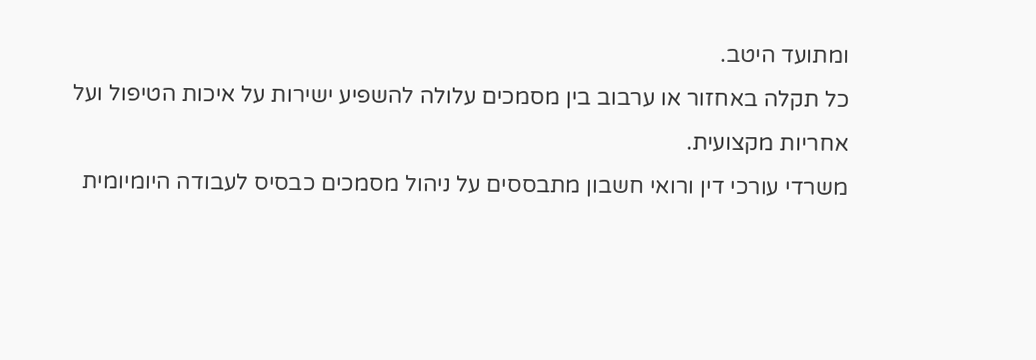ומתועד היטב.
כל תקלה באחזור או ערבוב בין מסמכים עלולה להשפיע ישירות על איכות הטיפול ועל אחריות מקצועית.
משרדי עורכי דין ורואי חשבון מתבססים על ניהול מסמכים כבסיס לעבודה היומיומית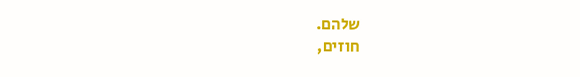שלהם.
חוזים,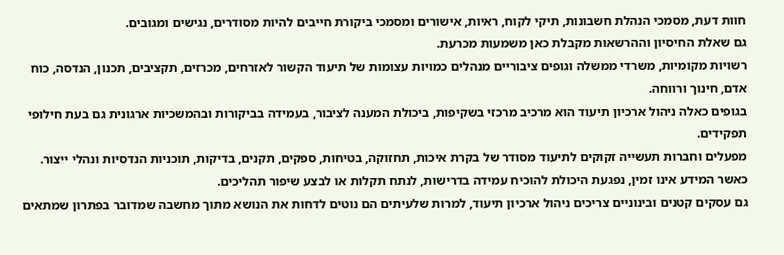חוות דעת, מסמכי הנהלת חשבונות, תיקי לקוח, ראיות, אישורים ומסמכי ביקורת חייבים להיות מסודרים, נגישים ומגובים.
גם שאלת החיסיון וההרשאות מקבלת כאן משמעות מכרעת.
רשויות מקומיות, משרדי ממשלה וגופים ציבוריים מנהלים כמויות עצומות של תיעוד הקשור לאזרחים, מכרזים, תקציבים, תכנון, הנדסה, כוח אדם, חינוך ורווחה.
בגופים כאלה ניהול ארכיון תיעוד הוא מרכיב מרכזי בשקיפות, ביכולת המענה לציבור, בעמידה בביקורות ובהמשכיות ארגונית גם בעת חילופי תפקידים.
מפעלים וחברות תעשייה זקוקים לתיעוד מסודר של בקרת איכות, תחזוקה, בטיחות, ספקים, תקנים, בדיקות, תוכניות הנדסיות ונהלי ייצור.
כאשר המידע אינו זמין, נפגעת היכולת להוכיח עמידה בדרישות, לנתח תקלות או לבצע שיפור תהליכים.
גם עסקים קטנים ובינוניים צריכים ניהול ארכיון תיעוד, למרות שלעיתים הם נוטים לדחות את הנושא מתוך מחשבה שמדובר בפתרון שמתאים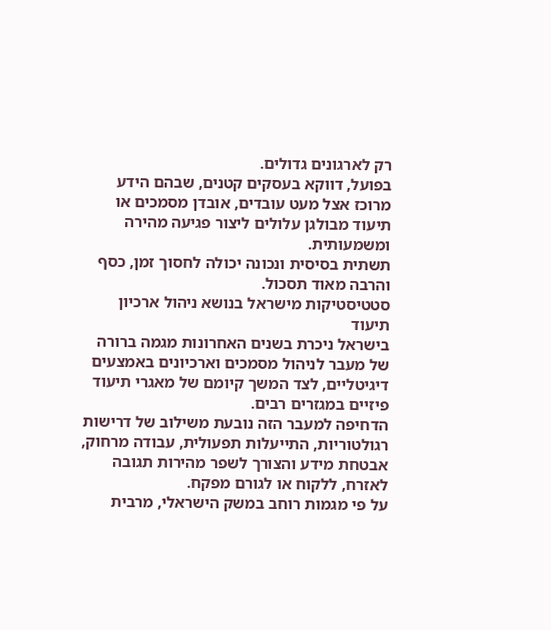רק לארגונים גדולים.
בפועל, דווקא בעסקים קטנים, שבהם הידע מרוכז אצל מעט עובדים, אובדן מסמכים או תיעוד מבולגן עלולים ליצור פגיעה מהירה ומשמעותית.
תשתית בסיסית ונכונה יכולה לחסוך זמן, כסף והרבה מאוד תסכול.
סטטיסטיקות מישראל בנושא ניהול ארכיון תיעוד
בישראל ניכרת בשנים האחרונות מגמה ברורה של מעבר לניהול מסמכים וארכיונים באמצעים דיגיטליים, לצד המשך קיומם של מאגרי תיעוד פיזיים במגזרים רבים.
הדחיפה למעבר הזה נובעת משילוב של דרישות רגולטוריות, התייעלות תפעולית, עבודה מרחוק, אבטחת מידע והצורך לשפר מהירות תגובה לאזרח, ללקוח או לגורם מפקח.
על פי מגמות רוחב במשק הישראלי, מרבית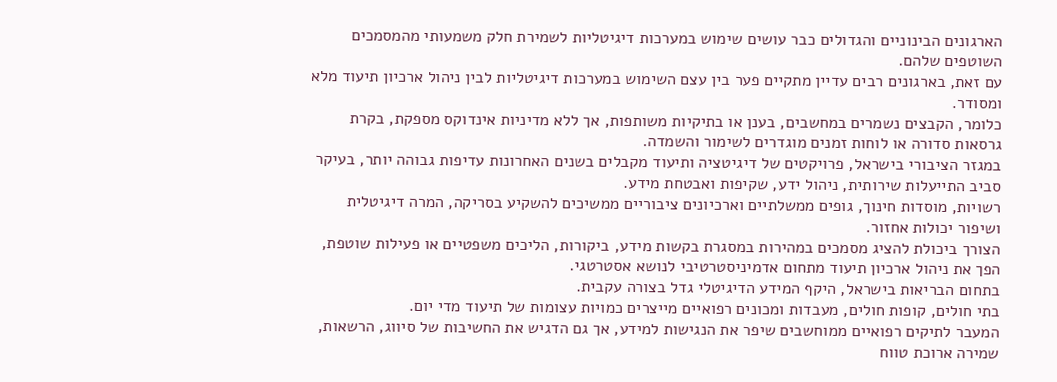הארגונים הבינוניים והגדולים כבר עושים שימוש במערכות דיגיטליות לשמירת חלק משמעותי מהמסמכים השוטפים שלהם.
עם זאת, בארגונים רבים עדיין מתקיים פער בין עצם השימוש במערכות דיגיטליות לבין ניהול ארכיון תיעוד מלא ומסודר.
כלומר, הקבצים נשמרים במחשבים, בענן או בתיקיות משותפות, אך ללא מדיניות אינדוקס מספקת, בקרת גרסאות סדורה או לוחות זמנים מוגדרים לשימור והשמדה.
במגזר הציבורי בישראל, פרויקטים של דיגיטציה ותיעוד מקבלים בשנים האחרונות עדיפות גבוהה יותר, בעיקר סביב התייעלות שירותית, ניהול ידע, שקיפות ואבטחת מידע.
רשויות, מוסדות חינוך, גופים ממשלתיים וארכיונים ציבוריים ממשיכים להשקיע בסריקה, המרה דיגיטלית ושיפור יכולות אחזור.
הצורך ביכולת להציג מסמכים במהירות במסגרת בקשות מידע, ביקורות, הליכים משפטיים או פעילות שוטפת, הפך את ניהול ארכיון תיעוד מתחום אדמיניסטרטיבי לנושא אסטרטגי.
בתחום הבריאות בישראל, היקף המידע הדיגיטלי גדל בצורה עקבית.
בתי חולים, קופות חולים, מעבדות ומכונים רפואיים מייצרים כמויות עצומות של תיעוד מדי יום.
המעבר לתיקים רפואיים ממוחשבים שיפר את הנגישות למידע, אך גם הדגיש את החשיבות של סיווג, הרשאות, שמירה ארוכת טווח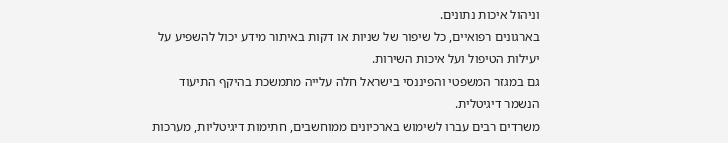וניהול איכות נתונים.
בארגונים רפואיים, כל שיפור של שניות או דקות באיתור מידע יכול להשפיע על יעילות הטיפול ועל איכות השירות.
גם במגזר המשפטי והפיננסי בישראל חלה עלייה מתמשכת בהיקף התיעוד הנשמר דיגיטלית.
משרדים רבים עברו לשימוש בארכיונים ממוחשבים, חתימות דיגיטליות, מערכות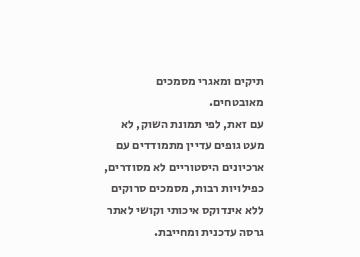תיקים ומאגרי מסמכים מאובטחים.
עם זאת, לפי תמונת השוק, לא מעט גופים עדיין מתמודדים עם ארכיונים היסטוריים לא מסודרים, כפילויות רבות, מסמכים סרוקים ללא אינדוקס איכותי וקושי לאתר גרסה עדכנית ומחייבת.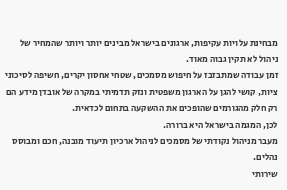מבחינת עלויות עקיפות, ארגונים בישראל מבינים יותר ויותר שהמחיר של ניהול לא תקין גבוה מאוד.
זמן עבודה שמתבזבז על חיפוש מסמכים, שטחי אחסון יקרים, חשיפה לסיכוני ציות, קושי להגן על הארגון משפטית ונזק תדמיתי במקרה של אובדן מידע הם רק חלק מהגורמים שהופכים את ההשקעה בתחום לכדאית.
לכן, המגמה בישראל היא ברורה.
מעבר מניהול נקודתי של מסמכים לניהול ארכיון תיעוד מובנה, חכם ומבוסס נהלים.
שירותי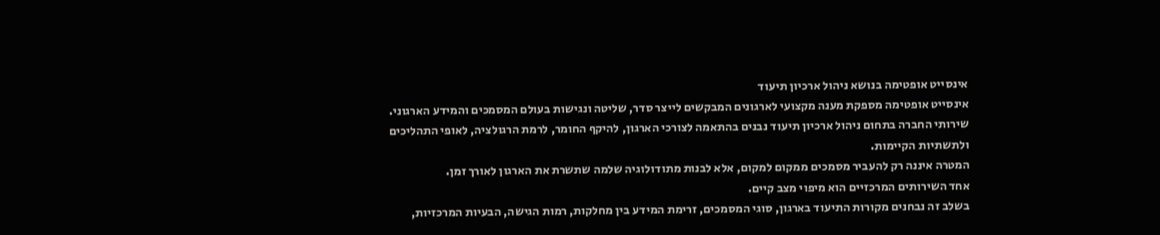אינסייט אופטימה בנושא ניהול ארכיון תיעוד
אינסייט אופטימה מספקת מענה מקצועי לארגונים המבקשים לייצר סדר, שליטה ונגישות בעולם המסמכים והמידע הארגוני.
שירותי החברה בתחום ניהול ארכיון תיעוד נבנים בהתאמה לצורכי הארגון, להיקף החומר, לרמת הרגולציה, לאופי התהליכים ולתשתיות הקיימות.
המטרה איננה רק להעביר מסמכים ממקום למקום, אלא לבנות מתודולוגיה שלמה שתשרת את הארגון לאורך זמן.
אחד השירותים המרכזיים הוא מיפוי מצב קיים.
בשלב זה נבחנים מקורות התיעוד בארגון, סוגי המסמכים, זרימת המידע בין מחלקות, רמות הגישה, הבעיות המרכזיות,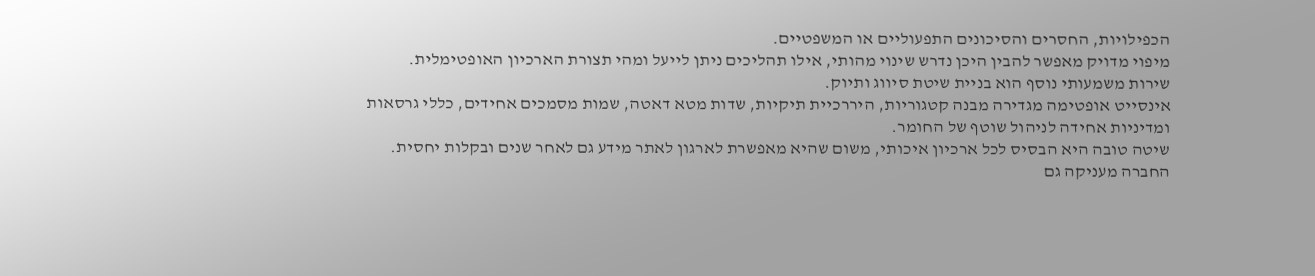הכפילויות, החסרים והסיכונים התפעוליים או המשפטיים.
מיפוי מדויק מאפשר להבין היכן נדרש שינוי מהותי, אילו תהליכים ניתן לייעל ומהי תצורת הארכיון האופטימלית.
שירות משמעותי נוסף הוא בניית שיטת סיווג ותיוק.
אינסייט אופטימה מגדירה מבנה קטגוריות, היררכיית תיקיות, שדות מטא דאטה, שמות מסמכים אחידים, כללי גרסאות ומדיניות אחידה לניהול שוטף של החומר.
שיטה טובה היא הבסיס לכל ארכיון איכותי, משום שהיא מאפשרת לארגון לאתר מידע גם לאחר שנים ובקלות יחסית.
החברה מעניקה גם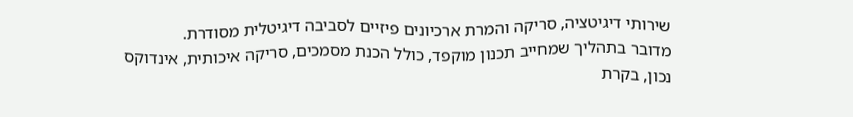שירותי דיגיטציה, סריקה והמרת ארכיונים פיזיים לסביבה דיגיטלית מסודרת.
מדובר בתהליך שמחייב תכנון מוקפד, כולל הכנת מסמכים, סריקה איכותית, אינדוקס נכון, בקרת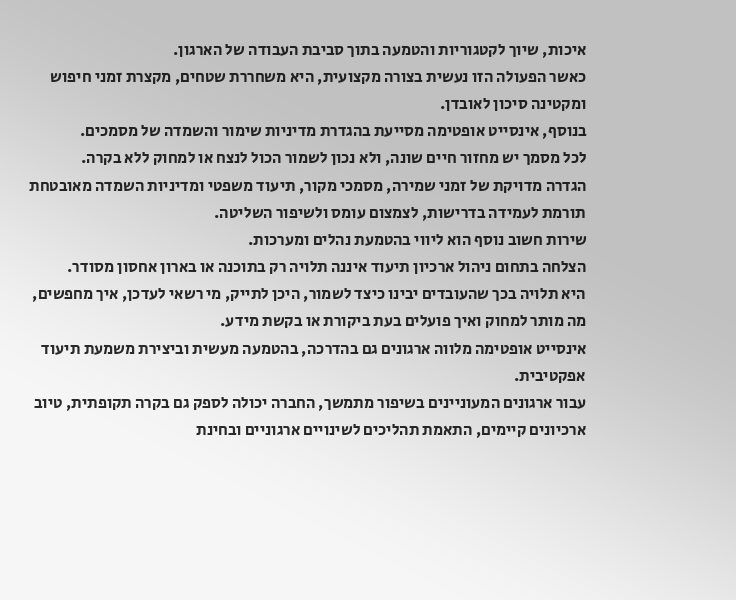איכות, שיוך לקטגוריות והטמעה בתוך סביבת העבודה של הארגון.
כאשר הפעולה הזו נעשית בצורה מקצועית, היא משחררת שטחים, מקצרת זמני חיפוש ומקטינה סיכון לאובדן.
בנוסף, אינסייט אופטימה מסייעת בהגדרת מדיניות שימור והשמדה של מסמכים.
לכל מסמך יש מחזור חיים שונה, ולא נכון לשמור הכול לנצח או למחוק ללא בקרה.
הגדרה מדויקת של זמני שמירה, מסמכי מקור, תיעוד משפטי ומדיניות השמדה מאובטחת תורמת לעמידה בדרישות, לצמצום עומס ולשיפור השליטה.
שירות חשוב נוסף הוא ליווי בהטמעת נהלים ומערכות.
הצלחה בתחום ניהול ארכיון תיעוד איננה תלויה רק בתוכנה או בארון אחסון מסודר.
היא תלויה בכך שהעובדים יבינו כיצד לשמור, היכן לתייק, מי רשאי לעדכן, איך מחפשים, מה מותר למחוק ואיך פועלים בעת ביקורת או בקשת מידע.
אינסייט אופטימה מלווה ארגונים גם בהדרכה, בהטמעה מעשית וביצירת משמעת תיעוד אפקטיבית.
עבור ארגונים המעוניינים בשיפור מתמשך, החברה יכולה לספק גם בקרה תקופתית, טיוב ארכיונים קיימים, התאמת תהליכים לשינויים ארגוניים ובחינת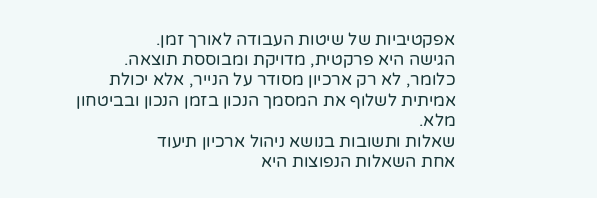אפקטיביות של שיטות העבודה לאורך זמן.
הגישה היא פרקטית, מדויקת ומבוססת תוצאה.
כלומר, לא רק ארכיון מסודר על הנייר, אלא יכולת אמיתית לשלוף את המסמך הנכון בזמן הנכון ובביטחון מלא.
שאלות ותשובות בנושא ניהול ארכיון תיעוד
אחת השאלות הנפוצות היא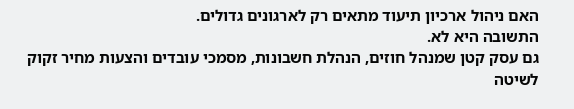האם ניהול ארכיון תיעוד מתאים רק לארגונים גדולים.
התשובה היא לא.
גם עסק קטן שמנהל חוזים, הנהלת חשבונות, מסמכי עובדים והצעות מחיר זקוק לשיטה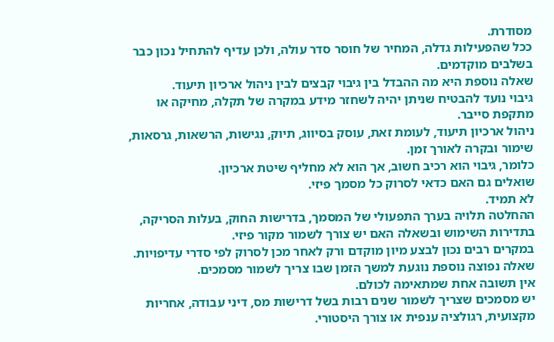מסודרת.
ככל שהפעילות גדלה, המחיר של חוסר סדר עולה, ולכן עדיף להתחיל נכון כבר בשלבים מוקדמים.
שאלה נוספת היא מה ההבדל בין גיבוי קבצים לבין ניהול ארכיון תיעוד.
גיבוי נועד להבטיח שניתן יהיה לשחזר מידע במקרה של תקלה, מחיקה או מתקפת סייבר.
ניהול ארכיון תיעוד, לעומת זאת, עוסק בסיווג, תיוק, נגישות, הרשאות, גרסאות, שימור ובקרה לאורך זמן.
כלומר, גיבוי הוא רכיב חשוב, אך הוא לא מחליף שיטת ארכיון.
שואלים גם האם כדאי לסרוק כל מסמך פיזי.
לא תמיד.
ההחלטה תלויה בערך התפעולי של המסמך, בדרישות החוק, בעלות הסריקה, בתדירות השימוש ובשאלה האם יש צורך לשמור מקור פיזי.
במקרים רבים נכון לבצע מיון מוקדם ורק לאחר מכן לסרוק לפי סדרי עדיפויות.
שאלה נפוצה נוספת נוגעת למשך הזמן שבו צריך לשמור מסמכים.
אין תשובה אחת שמתאימה לכולם.
יש מסמכים שצריך לשמור שנים רבות בשל דרישות מס, דיני עבודה, אחריות מקצועית, רגולציה ענפית או צורך היסטורי.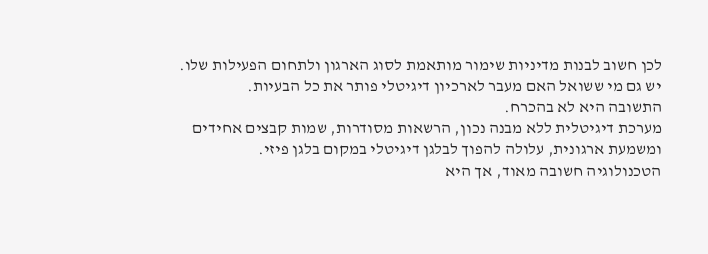לכן חשוב לבנות מדיניות שימור מותאמת לסוג הארגון ולתחום הפעילות שלו.
יש גם מי ששואל האם מעבר לארכיון דיגיטלי פותר את כל הבעיות.
התשובה היא לא בהכרח.
מערכת דיגיטלית ללא מבנה נכון, הרשאות מסודרות, שמות קבצים אחידים ומשמעת ארגונית, עלולה להפוך לבלגן דיגיטלי במקום בלגן פיזי.
הטכנולוגיה חשובה מאוד, אך היא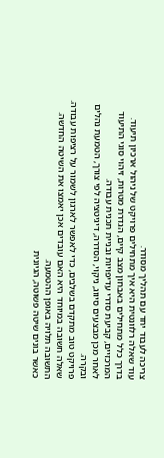צריכה לעבוד יחד עם תהליך מסודר.
עוד שאלה רלוונטית היא איך מתחילים פרויקט של ניהול ארכיון תיעוד.
בדרך כלל מתחילים באבחון מצב קיים, הגדרת מטרות, זיהוי סוגי התיעוד המרכזיים, קביעת סדרי עדיפויות ובניית תכנית עבודה.
לאחר מכן מבצעים סיווג, ניקוי, הסדרה, דיגיטציה לפי צורך, הטמעת נהלים ובקרה.
פרויקט טוב מתקדם בשלבים, כדי לאפשר לארגון לשמור על רציפות עבודה.
שאלה חשובה במיוחד היא האם עובדים אכן יאמצו את השיטה החדשה.
התשובה תלויה באופן ההטמעה.
כאשר בונים שיטה פשוטה, הגיונית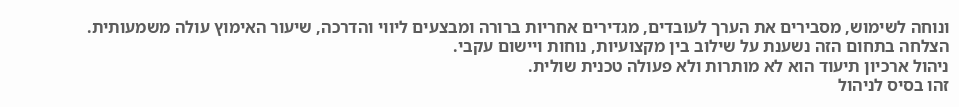ונוחה לשימוש, מסבירים את הערך לעובדים, מגדירים אחריות ברורה ומבצעים ליווי והדרכה, שיעור האימוץ עולה משמעותית.
הצלחה בתחום הזה נשענת על שילוב בין מקצועיות, נוחות ויישום עקבי.
ניהול ארכיון תיעוד הוא לא מותרות ולא פעולה טכנית שולית.
זהו בסיס לניהול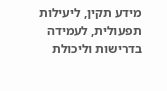מידע תקין, ליעילות תפעולית, לעמידה בדרישות וליכולת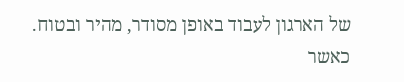של הארגון לעבוד באופן מסודר, מהיר ובטוח.
כאשר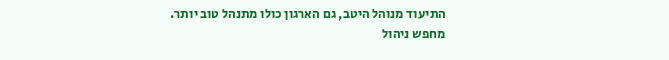התיעוד מנוהל היטב, גם הארגון כולו מתנהל טוב יותר.
מחפש ניהול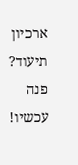ארכיון תיעוד? פנה עכשיו!